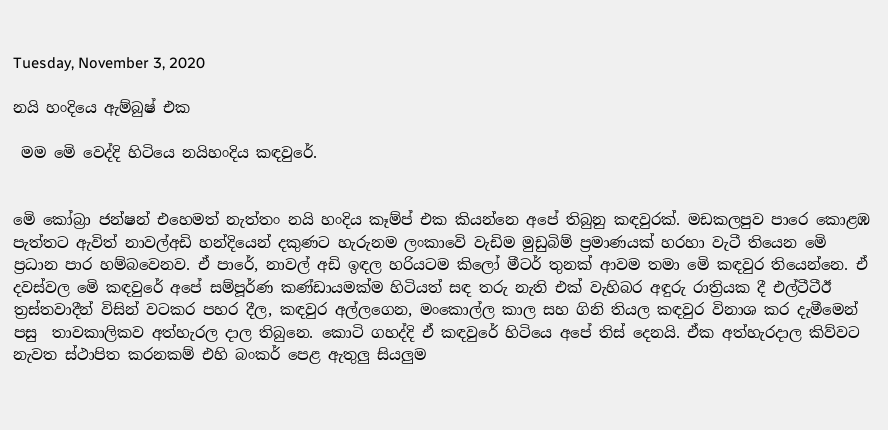Tuesday, November 3, 2020

නයි හංදියෙ ඇම්බුෂ් එක

 මම මෙි වෙද්දි හිටියෙ නයිහංදිය කඳවුරේ.


මෙි කෝබ්‍රා ජන්ෂන් එහෙමත් නැත්තං නයි හංදිය කෑම්ප් එක කියන්නෙ අපේ තිබුනු කඳවුරක්. මඩකලපුව පාරෙ කොළඹ පැත්තට ඇවිත් නාවල්අඩි හන්දියෙන් දකුණට හැරුනම ලංකාවෙි වැඩිම මුඩුබිම් ප්‍රමාණයක් හරහා වැටී තියෙන මෙි ප්‍රධාන පාර හම්බවෙනව. ඒ පාරේ, නාවල් අඩි ඉඳල හරියටම කිලෝ මීටර් තුනක් ආවම තමා මෙි කඳවුර තියෙන්නෙ. ඒ දවස්වල මෙි කඳවුරේ අපේ සම්පූර්ණ කණ්ඩායමක්ම හිටියත් සඳ තරු නැති එක් වැහිබර අඳුරු රාත්‍රියක දී එල්ටීටීඊ ත්‍රස්තවාදීන් විසින් වටකර පහර දීල, කඳවුර අල්ලගෙන, මංකොල්ල කාල සහ ගිනි තියල කඳවුර විනාශ කර දැමීමෙන් පසු  තාවකාලිකව අත්හැරල දාල තිබුනෙ. කොටි ගහද්දි ඒ කඳවුරේ හිටියෙ අපේ තිස් දෙනයි. ඒක අත්හැරදාල කිව්වට නැවත ස්ථාපිත කරනකම් එහි බංකර් පෙළ ඇතුලු සියලුම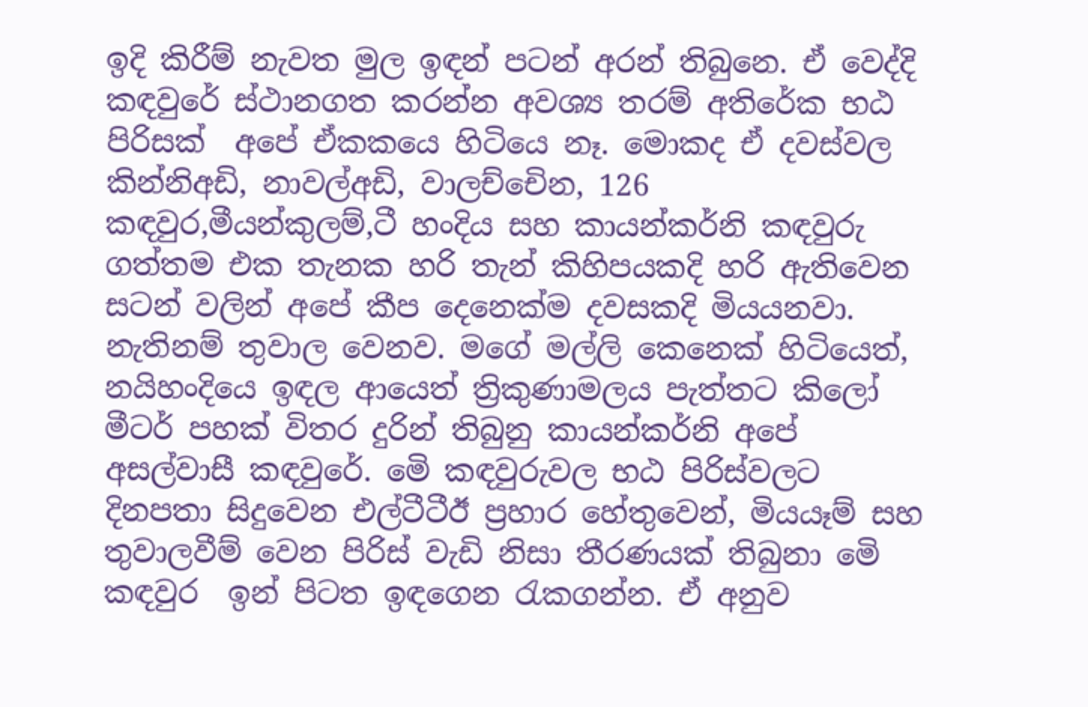ඉදි කිරීම් නැවත මුල ඉඳන් පටන් අරන් තිබුනෙ. ඒ වෙද්දි කඳවුරේ ස්ථානගත කරන්න අවශ්‍ය තරම් අතිරේක භඨ පිරිසක්  අපේ ඒකකයෙ හිටියෙ නෑ. මොකද ඒ දවස්වල කින්නිඅඩි, නාවල්අඩි, වාලච්චෙින, 126 කඳවුර,මීයන්කුලම්,ටී හංදිය සහ කායන්කර්නි කඳවුරු ගත්තම එක තැනක හරි තැන් කිහිපයකදි හරි ඇතිවෙන සටන් වලින් අපේ කීප දෙනෙක්ම දවසකදි මියයනවා. නැතිනම් තුවාල වෙනව. මගේ මල්ලි කෙනෙක් හිටියෙත්, නයිහංදියෙ ඉඳල ආයෙත් ත්‍රිකුණාමලය පැත්තට කිලෝ මීටර් පහක් විතර දුරින් තිබුනු කායන්කර්නි අපේ අසල්වාසී කඳවුරේ. මෙි කඳවුරුවල භඨ පිරිස්වලට දිනපතා සිදුවෙන එල්ටීටීඊ ප්‍රහාර හේතුවෙන්, මියයෑම් සහ තුවාලවීම් වෙන පිරිස් වැඩි නිසා තීරණයක් තිබුනා මෙි කඳවුර  ඉන් පිටත ඉඳගෙන රැකගන්න. ඒ අනුව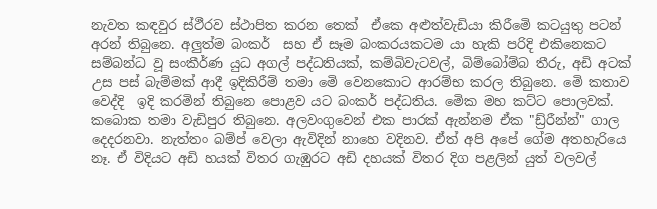නැවත කඳවුර ස්ථීරව ස්ථාපිත කරන තෙක්  ඒකෙ අළුත්වැඩියා කිරීමෙි කටයුතු පටන් අරන් තිබුනෙ. අලුත්ම බංකර්  සහ ඒ සෑම බංකරයකටම යා හැකි පරිදි එකිනෙකට සම්බන්ධ වූ සංකීර්ණ යුධ අගල් පද්ධතියක්, කම්බිවැටවල්, බිම්බෝම්බ තීරු, අඩි අටක් උස පස් බැම්මක් ආදී ඉදිකිරීම් තමා මෙි වෙනකොට ආරම්භ කරල තිබුනෙ. මෙි කතාව වෙද්දි  ඉදි කරමින් තිබුනෙ පොළව යට බංකර් පද්ධතිය. මෙික මහ කට්ට පොලවක්. කබොක තමා වැඩිපුර තිබුනෙ. අලවංගුවෙන් එක පාරක් ඇන්නම ඒක "ඩ්‍ර්රීන්න්" ගාල දෙදරනවා. නැත්තං බම්ප් වෙලා ඇවිදින් නාහෙ වදිනව. ඒත් අපි අපේ ගේම අතහැරියෙ නෑ. ඒ විදියට අඩි හයක් විතර ගැඹුරට අඩි දහයක් විතර දිග පළලින් යුත් වලවල්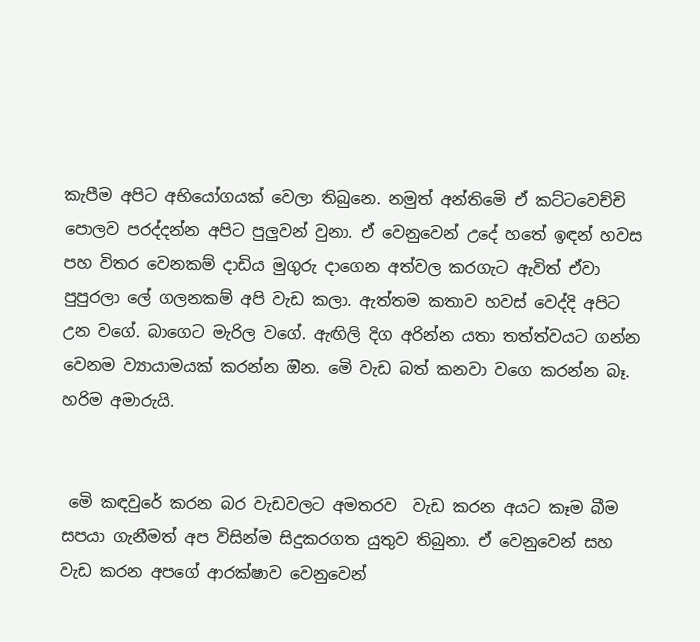කැපීම අපිට අභියෝගයක් වෙලා තිබුනෙ. නමුත් අන්තිමෙි ඒ කට්ටවෙච්චි පොලව පරද්දන්න අපිට පුලුවන් වුනා. ඒ වෙනුවෙන් උදේ හතේ ඉඳන් හවස පහ විතර වෙනකම් දාඩිය මුගුරු දාගෙන අත්වල කරගැට ඇවිත් ඒවා පුපුරලා ලේ ගලනකම් අපි වැඩ කලා. ඇත්තම කතාව හවස් වෙද්දි අපිට උන වගේ. බාගෙට මැරිල වගේ. ඇඟිලි දිග අරින්න යතා තත්ත්වයට ගන්න වෙනම ව්‍යායාමයක් කරන්න ඔින. මෙි වැඩ බත් කනවා වගෙ කරන්න බෑ. හරිම අමාරුයි.


 මෙි කඳවුරේ කරන බර වැඩවලට අමතරව  වැඩ කරන අයට කෑම බීම සපයා ගැනීමත් අප විසින්ම සිදුකරගත යුතුව තිබුනා. ඒ වෙනුවෙන් සහ වැඩ කරන අපගේ ආරක්ෂාව වෙනුවෙන්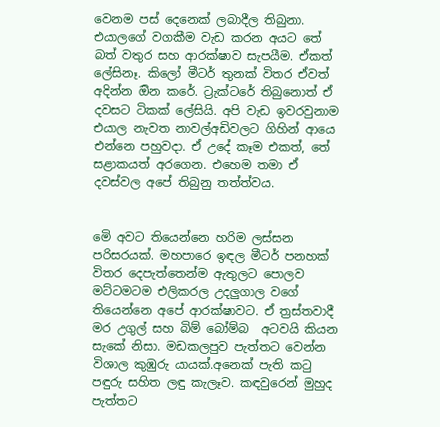වෙනම පස් දෙනෙක් ලබාදීල තිබුනා. එයාලගේ වගකීම වැඩ කරන අයට තේ බත් වතුර සහ ආරක්ෂාව සැපයීම. ඒකත් ලේසිනෑ. කිලෝ මීටර් තුනක් විතර ඒවත් අදින්න ඔින කරේ. ට්‍රැක්ටරේ තිබුනොත් ඒ දවසට ටිකක් ලේසියි. අපි වැඩ ඉවරවුනාම එයාල නැවත නාවල්අඩිවලට ගිහින් ආයෙ එන්නෙ පහුවදා. ඒ උදේ කෑම එකත්, තේ සළාකයත් අරගෙන. එහෙම තමා ඒ දවස්වල අපේ තිබුනු තත්ත්වය.


මෙි අවට තියෙන්නෙ හරිම ලස්සන පරිසරයක්. මහපාරෙ ඉඳල මීටර් පනහක් විතර දෙපැත්තෙන්ම ඇතුලට පොලව මට්ටමටම එලිකරල උදලුගාල වගේ තියෙන්නෙ අපේ ආරක්ෂාවට. ඒ ත්‍රස්තවාදී මර උගුල් සහ බිම් බෝම්බ  අටවයි කියන සැකේ නිසා. මඩකලපුව පැත්තට වෙන්න විශාල කුඹුරු යායක්.අනෙක් පැති කටු පඳුරු සහිත ලඳු කැලෑව. කඳවුරෙන් මුහුද පැත්තට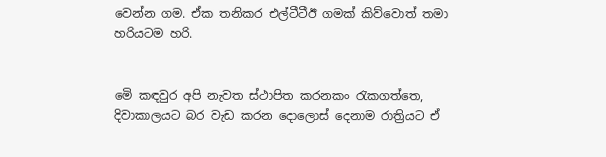වෙන්න ගම. ඒක තනිකර එල්ටීටීඊ ගමක් කිව්වොත් තමා හරියටම හරි.


මෙි කඳවුර අපි නැවත ස්ථාපිත කරනකං රැකගත්තෙ, දිවාකාලයට බර වැඩ කරන දොලොස් දෙනාම රාත්‍රියට ඒ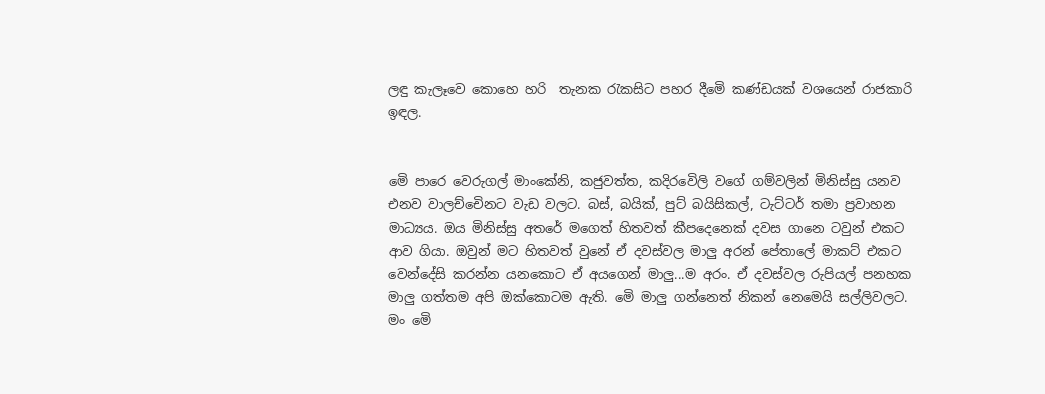ලඳු කැලෑවෙ කොහෙ හරි  තැනක රැකසිට පහර දීමෙි කණ්ඩයක් වශයෙන් රාජකාරි ඉඳල.


මෙි පාරෙ වෙරුගල් මාංකේනි, කජුවත්ත, කදිරවෙිලි වගේ ගම්වලින් මිනිස්සු යනව එනව වාලච්චෙිනට වැඩ වලට. බස්, බයික්, පුට් බයිසිකල්, ටැට්ටර් තමා ප්‍රවාහන මාධ්‍යය. ඔය මිනිස්සු අතරේ මගෙත් හිතවත් කීපදෙනෙක් දවස ගානෙ ටවුන් එකට ආව ගියා. ඔවුන් මට හිතවත් වුනේ ඒ දවස්වල මාලු අරන් පේතාලේ මාකට් එකට වෙන්දේසි කරන්න යනකොට ඒ අයගෙන් මාලු...ම අරං. ඒ දවස්වල රුපියල් පනහක මාලු ගත්තම අපි ඔක්කොටම ඇති. මෙි මාලු ගන්නෙත් නිකන් නෙමෙයි සල්ලිවලට. මං මෙි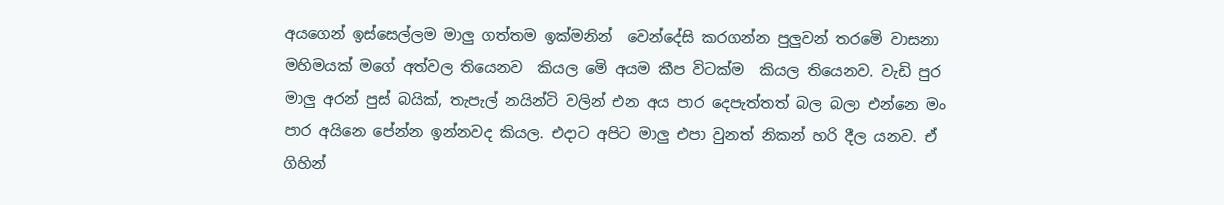අයගෙන් ඉස්සෙල්ලම මාලු ගත්තම ඉක්මනින්  වෙන්දේසි කරගන්න පුලුවන් තරමෙි වාසනා මහිමයක් මගේ අත්වල තියෙනව  කියල මෙි අයම කීප විටක්ම  කියල තියෙනව. වැඩි පුර මාලු අරන් පුස් බයික්, තැපැල් නයින්ටි වලින් එන අය පාර දෙපැත්තත් බල බලා එන්නෙ මං පාර අයිනෙ පේන්න ඉන්නවද කියල. එදාට අපිට මාලු එපා වුනත් නිකන් හරි දීල යනව. ඒ ගිහින්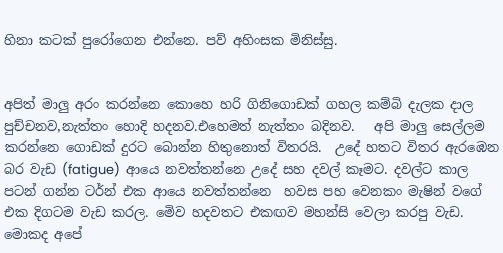හිනා කටක් පුරෝගෙන එන්නෙ. පව් අහිංසක මිනිස්සු.


අපිත් මාලු අරං කරන්නෙ කොහෙ හරි ගිනිගොඩක් ගහල කම්බි දැලක දාල පුච්චනව,නැත්තං හොදි හදනව.එහෙමත් නැත්තං බදිනව.   අපි මාලු සෙල්ලම කරන්නෙ ගොඩක් දුරට බොන්න හිතුනොත් විතරයි.  උදේ හතට විතර ඇරඹෙන බර වැඩ (fatigue)  ආයෙ නවත්තන්නෙ උදේ සහ දවල් කෑමට. දවල්ට කාල පටන් ගන්න ටර්න් එක ආයෙ නවත්තන්නෙ  හවස පහ වෙනකං මැෂින් වගේ එක දිගටම වැඩ කරල. මෙිව හදවතට එකඟව මහන්සි වෙලා කරපු වැඩ. මොකද අපේ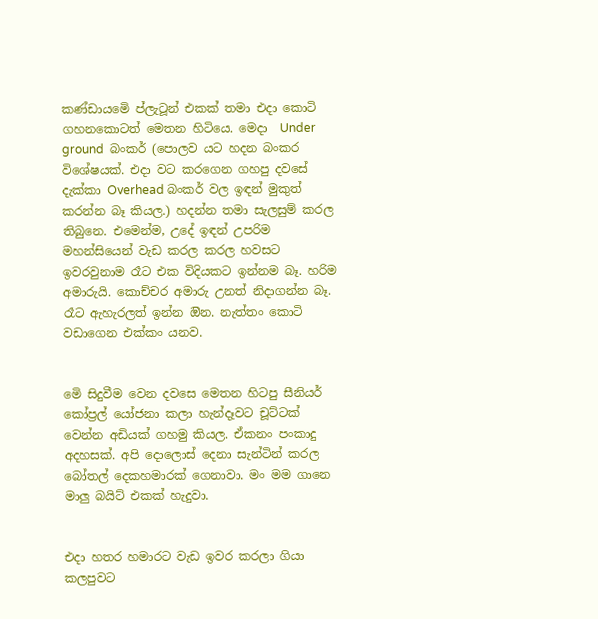කණ්ඩායමෙි ප්ලැටූන් එකක් තමා එදා කොටි ගහනකොටත් මෙතන හිටියෙ. මෙදා  Under ground  බංකර් (පොලව යට හදන බංකර විශේෂයක්. එදා වට කරගෙන ගහපු දවසේ දැක්කා Overhead බංකර් වල ඉඳන් මුකුත් කරන්න බෑ කියල.) හදන්න තමා සැලසුම් කරල තිබුනෙ. එමෙන්ම, උදේ ඉඳන් උපරිම මහන්සියෙන් වැඩ කරල කරල හවසට ඉවරවුනාම රෑට එක විදියකට ඉන්නම බෑ. හරිම අමාරුයි. කොච්චර අමාරු උනත් නිදාගන්න බෑ. රෑට ඇහැරලත් ඉන්න ඔින. නැත්තං කොටි වඩාගෙන එක්කං යනව.


මෙි සිදුවීම වෙන දවසෙ මෙතන හිටපු සීනියර් කෝප්‍රල් යෝජනා කලා හැන්දෑවට චූට්ටක් වෙන්න අඩියක් ගහමු කියල. ඒකනං පංකාදු අදහසක්. අපි දොලොස් දෙනා සැන්ටින් කරල බෝතල් දෙකහමාරක් ගෙනාවා. මං මම ගානෙ මාලු බයිට් එකක් හැදුවා.


එදා හතර හමාරට වැඩ ඉවර කරලා ගියා කලපුවට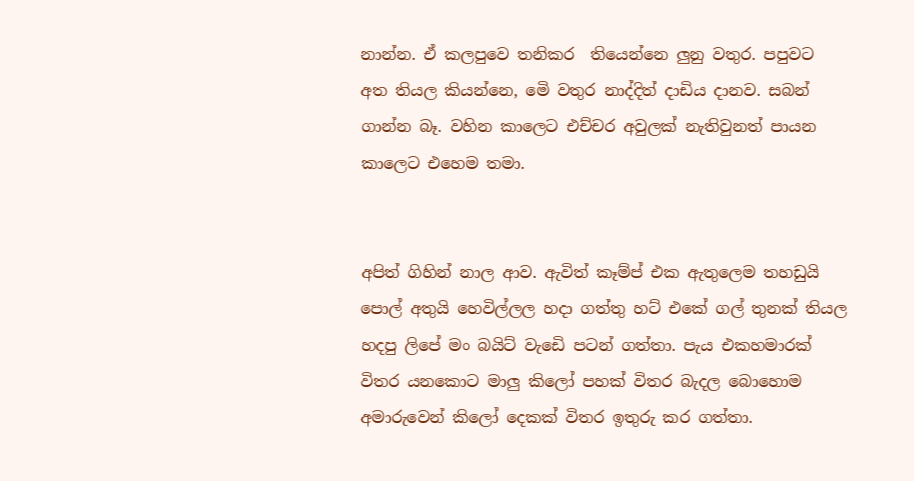නාන්න. ඒ කලපුවෙ තනිකර  තියෙන්නෙ ලුනු වතුර. පපුවට අත තියල කියන්නෙ, මෙි වතුර නාද්දිත් දාඩිය දානව. සබන් ගාන්න බෑ. වහින කාලෙට එච්චර අවුලක් නැතිවුනත් පායන කාලෙට එහෙම තමා.


අපිත් ගිහින් නාල ආව. ඇවිත් කෑම්ප් එක ඇතුලෙම තහඩුයි පොල් අතුයි හෙවිල්ලල හදා ගත්තු හට් එකේ ගල් තුනක් තියල හදපු ලිපේ මං බයිට් වැඩෙි පටන් ගත්තා. පැය එකහමාරක් විතර යනකොට මාලු කිලෝ පහක් විතර බැදල බොහොම අමාරුවෙන් කිලෝ දෙකක් විතර ඉතුරු කර ගත්තා.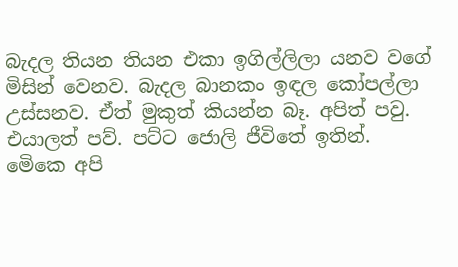බැදල තියන තියන එකා ඉගිල්ලිලා යනව වගේ මිසින් වෙනව. බැදල බානකං ඉඳල කෝපල්ලා උස්සනව. ඒත් මුකුත් කියන්න බෑ. අපිත් පවු. එයාලත් පව්. පට්ට ජොලි ජීවිතේ ඉතින්. මෙිකෙ අපි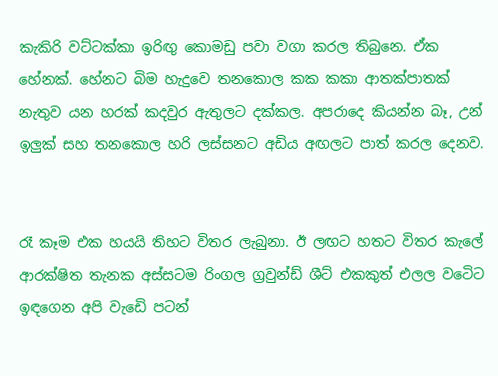කැකිරි වට්ටක්කා ඉරිඟු කොමඩු පවා වගා කරල තිබුනෙ. ඒක හේනක්. හේනට බිම හැදුවෙ තනකොල කක කකා ආතක්පාතක් නැතුව යන හරක් කදවුර ඇතුලට දක්කල. අපරාදෙ කියන්න බෑ, උන්  ඉලුක් සහ තනකොල හරි ලස්සනට අඩිය අඟලට පාත් කරල දෙනව.


රෑ කෑම එක හයයි තිහට විතර ලැබුනා. ඊ ලඟට හතට විතර කැලේ ආරක්ෂිත තැනක අස්සටම රිංගල ග්‍රවුන්ඩ් ශීට් එකකුත් එලල වටෙිට ඉඳගෙන අපි වැඩෙි පටන්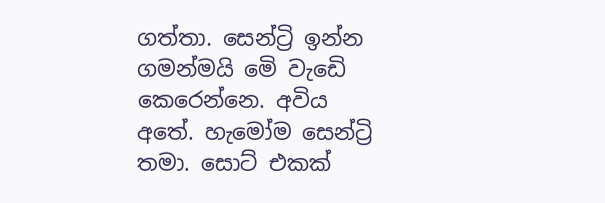ගත්තා. සෙන්ට්‍රි ඉන්න ගමන්මයි මෙි වැඩෙි කෙරෙන්නෙ. අවිය අතේ. හැමෝම සෙන්ට්‍රි තමා. සොට් එකක්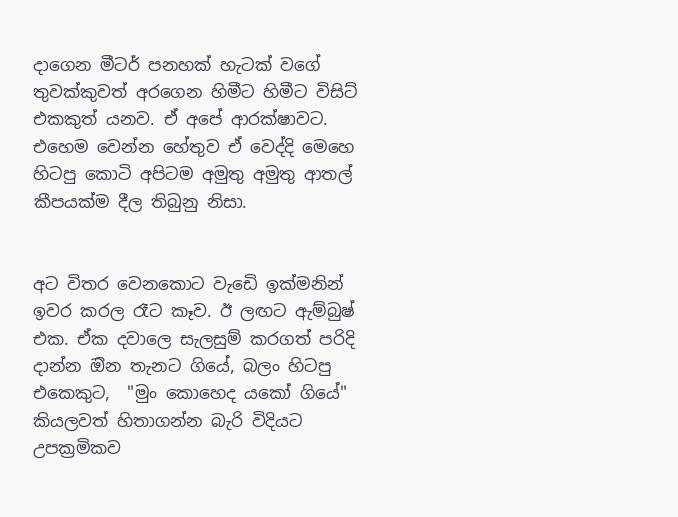දාගෙන මීටර් පනහක් හැටක් වගේ තුවක්කුවත් අරගෙන හිමීට හිමීට විසිට් එකකුත් යනව. ඒ අපේ ආරක්ෂාවට. එහෙම වෙන්න හේතුව ඒ වෙද්දි මෙහෙ හිටපු කොටි අපිටම අමුතු අමුතු ආතල් කීපයක්ම දීල තිබුනු නිසා.


අට විතර වෙනකොට වැඩෙි ඉක්මනින් ඉවර කරල රෑට කෑව. ඊ ලඟට ඇම්බුෂ් එක. ඒක දවාලෙ සැලසුම් කරගත් පරිදි දාන්න ඔින තැනට ගියේ, බලං හිටපු එකෙකුට,  "මුං කොහෙද යකෝ ගියේ" කියලවත් හිතාගන්න බැරි විදියට උපක්‍රමිකව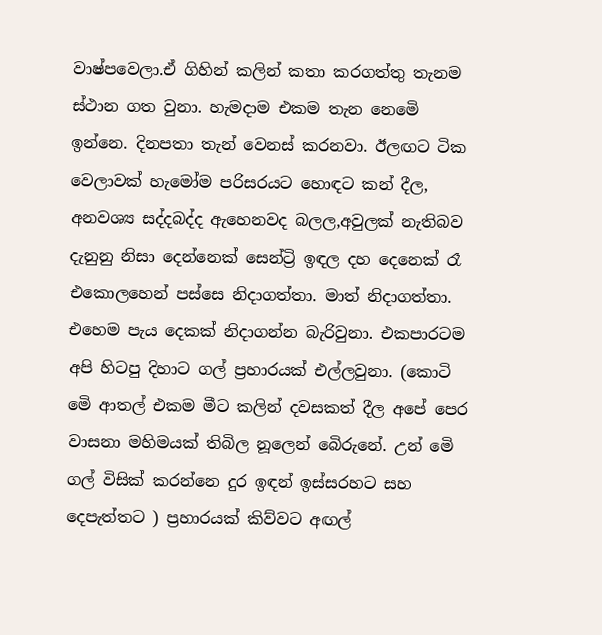වාෂ්පවෙලා.ඒ ගිහින් කලින් කතා කරගත්තු තැනම ස්ථාන ගත වුනා. හැමදාම එකම තැන නෙමෙි ඉන්නෙ. දිනපතා තැන් වෙනස් කරනවා. ඊලඟට ටික වෙලාවක් හැමෝම පරිසරයට හොඳට කන් දීල, අනවශ්‍ය සද්දබද්ද ඇහෙනවද බලල,අවුලක් නැතිබව දැනුනු නිසා දෙන්නෙක් සෙන්ට්‍රි ඉඳල දහ දෙනෙක් රෑ එකොලහෙන් පස්සෙ නිදාගත්තා. මාත් නිදාගත්තා. එහෙම පැය දෙකක් නිදාගන්න බැරිවුනා. එකපාරටම අපි හිටපු දිහාට ගල් ප්‍රහාරයක් එල්ලවුනා. (කොටි මෙි ආතල් එකම මීට කලින් දවසකත් දීල අපේ පෙර වාසනා මහිමයක් තිබිල නූලෙන් බෙිරුනේ. උන් මෙි ගල් විසික් කරන්නෙ දුර ඉඳන් ඉස්සරහට සහ දෙපැත්තට ) ප්‍රහාරයක් කිව්වට අඟල්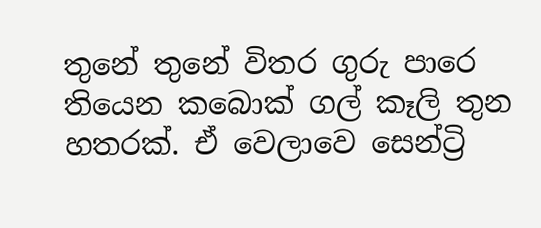තුනේ තුනේ විතර ගුරු පාරෙ තියෙන කබොක් ගල් කෑලි තුන හතරක්. ඒ වෙලාවෙ සෙන්ට්‍රි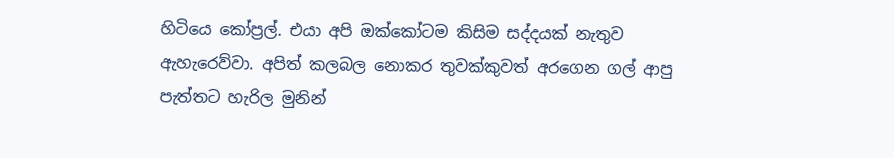හිටියෙ කෝප්‍රල්. එයා අපි ඔක්කෝටම කිසිම සද්දයක් නැතුව ඇහැරෙව්වා. අපිත් කලබල නොකර තුවක්කුවත් අරගෙන ගල් ආපු පැත්තට හැරිල මුනින්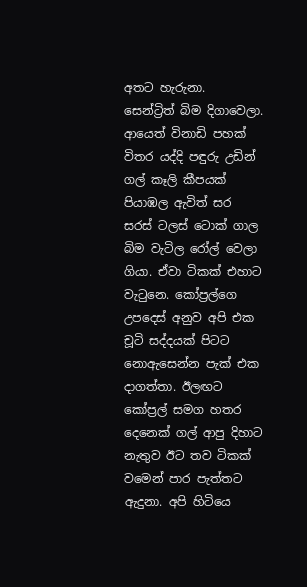අතට හැරුනා.  සෙන්ට්‍රිත් බිම දිගාවෙලා. ආයෙත් විනාඩි පහක් විතර යද්දි පඳුරු උඩින් ගල් කෑලි කීපයක් පියාඹල ඇවිත් සර සරස් ටලස් ටොක් ගාල බිම වැටිල රෝල් වෙලා ගියා. ඒවා ටිකක් එහාට වැටුනෙ. කෝප්‍රල්ගෙ උපදෙස් අනුව අපි එක චූටි සද්දයක් පිටට නොඇසෙන්න පැක් එක දාගත්තා. ඊලඟට කෝප්‍රල් සමග හතර දෙනෙක් ගල් ආපු දිහාට නැතුව ඊට තව ටිකක් වමෙන් පාර පැත්තට ඇදුනා. අපි හිටියෙ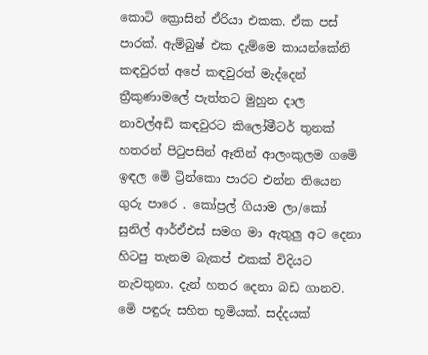කොටි ක්‍රොසින් ඒරියා එකක. ඒක පස් පාරක්. ඇම්බුෂ් එක දැම්මෙ කායන්කේනි කඳවුරත් අපේ කඳවුරත් මැද්දෙන් ත්‍රීකුණාමලේ පැත්තට මුහුන දාල නාවල්අඩි කඳවුරට කිලෝමීටර් තුනක් හතරන් පිටුපසින් ඈතින් ආලංකුලම ගමෙි ඉඳල මෙි ට්‍රින්කො පාරට එන්න තියෙන ගුරු පාරෙ . කෝප්‍රල් ගියාම ලා/කෝ සුනිල් ආර්ඒඑස් සමග මා ඇතුලු අට දෙනා හිටපු තැනම බැකප් එකක් විදියට නැවතුනා. දැන් හතර දෙනා බඩ ගානව. මෙි පඳුරු සහිත භූමියක්. සද්දයක්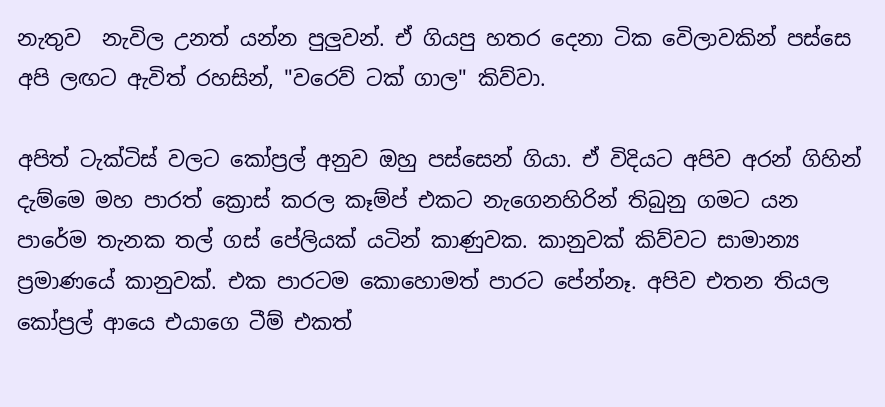නැතුව  නැවිල උනත් යන්න පුලුවන්. ඒ ගියපු හතර දෙනා ටික වෙිලාවකින් පස්සෙ අපි ලඟට ඇවිත් රහසින්, "වරෙව් ටක් ගාල" කිව්වා.

අපිත් ටැක්ටිස් වලට කෝප්‍රල් අනුව ඔහු පස්සෙන් ගියා. ඒ විදියට අපිව අරන් ගිහින් දැම්මෙ මහ පාරත් ක්‍රොස් කරල කෑම්ප් එකට නැගෙනහිරින් තිබුනු ගමට යන පාරේම තැනක තල් ගස් පේලියක් යටින් කාණුවක. කානුවක් කිව්වට සාමාන්‍ය ප්‍රමාණයේ කානුවක්. එක පාරටම කොහොමත් පාරට පේන්නෑ. අපිව එතන තියල කෝප්‍රල් ආයෙ එයාගෙ ටීම් එකත්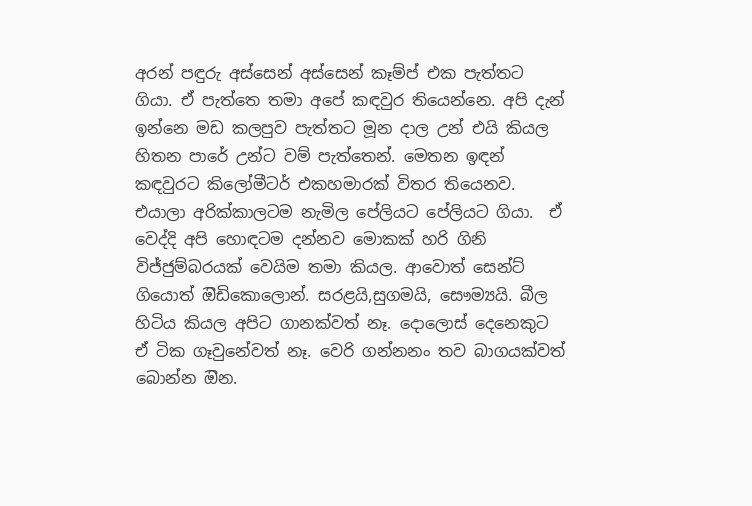අරන් පඳුරු අස්සෙන් අස්සෙන් කෑම්ප් එක පැත්තට ගියා. ඒ පැත්තෙ තමා අපේ කඳවුර තියෙන්නෙ. අපි දැන් ඉන්නෙ මඩ කලපුව පැත්තට මූන දාල උන් එයි කියල හිතන පාරේ උන්ට වම් පැත්තෙන්. මෙතන ඉඳන් කඳවුරට කිලෝමීටර් එකහමාරක් විතර තියෙනව. එයාලා අරික්කාලටම නැමිල පේලියට පේලියට ගියා.  ඒ වෙද්දි අපි හොඳටම දන්නව මොකක් හරි ගිනි විජ්ජුම්බරයක් වෙයිම තමා කියල. ආවොත් සෙන්ට් ගියොත් ඔිඩිකොලොන්. සරළයි,සුගමයි, සෞම්‍යයි. බීල හිටිය කියල අපිට ගානක්වත් නෑ. දොලොස් දෙනෙකුට ඒ ටික ගෑවුනේවත් නෑ. වෙරි ගන්නනං තව බාගයක්වත් බොන්න ඔින.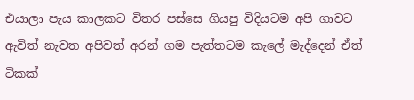එයාලා පැය කාලකට විතර පස්සෙ ගියපු විදියටම අපි ගාවට ඇවිත් නැවත අපිවත් අරන් ගම පැත්තටම කැලේ මැද්දෙන් ඒත් ටිකක්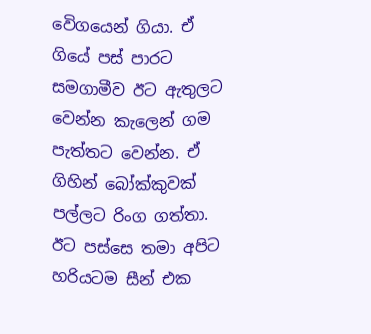වෙිගයෙන් ගියා. ඒ ගියේ පස් පාරට සමගාමීව ඊට ඇතුලට වෙන්න කැලෙන් ගම පැත්තට වෙන්න. ඒ ගිහින් බෝක්කුවක් පල්ලට රිංග ගත්තා. ඊට පස්සෙ තමා අපිට හරියටම සීන් එක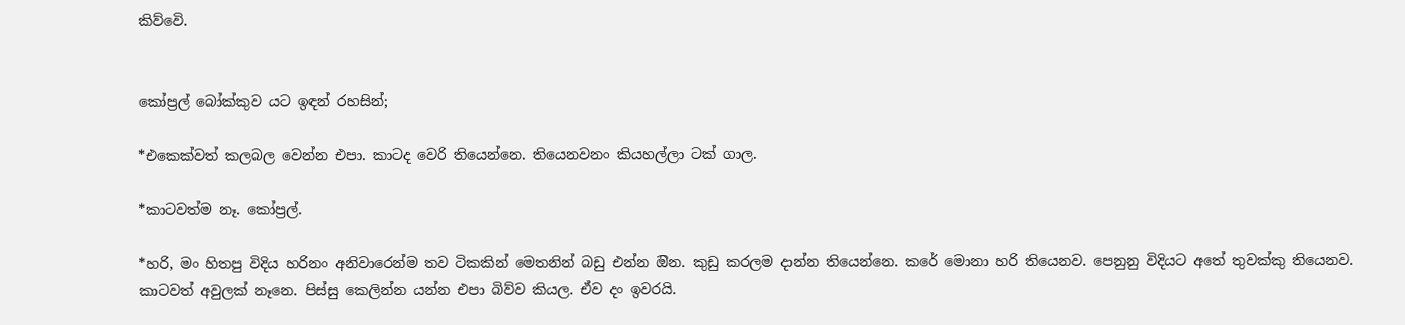කිව්වෙි.


කෝප්‍රල් බෝක්කුව යට ඉඳන් රහසින්;

*එකෙක්වත් කලබල වෙන්න එපා. කාටද වෙරි තියෙන්නෙ. තියෙනවනං කියහල්ලා ටක් ගාල.

*කාටවත්ම නෑ. කෝප්‍රල්.

*හරි, මං හිතපු විදිය හරිනං අනිවාරෙන්ම තව ටිකකින් මෙතනින් බඩු එන්න ඔින. කුඩු කරලම දාන්න තියෙන්නෙ. කරේ මොනා හරි තියෙනව. පෙනුනු විදියට අතේ තුවක්කු තියෙනව. කාටවත් අවුලක් නෑනෙ. පිස්සු කෙලින්න යන්න එපා බිව්ව කියල. ඒව දං ඉවරයි.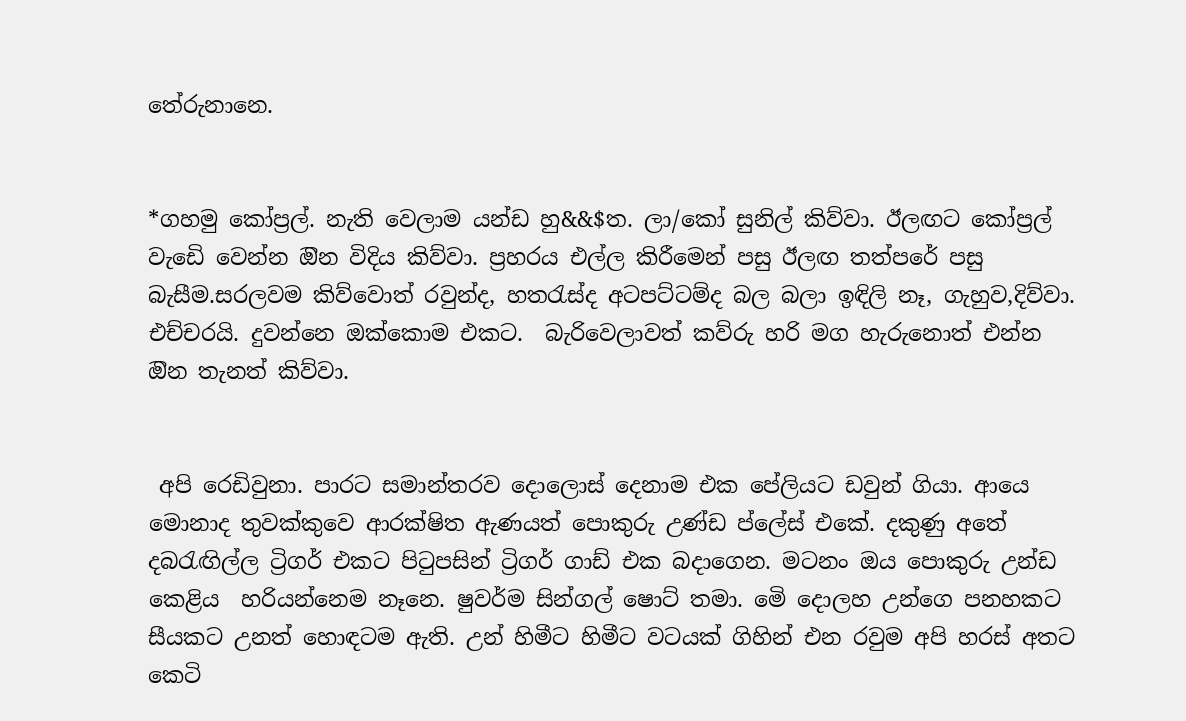තේරුනානෙ.


*ගහමු කෝප්‍රල්. නැති වෙලාම යන්ඩ හු&&$ත. ලා/කෝ සුනිල් කිව්වා. ඊලඟට කෝප්‍රල් වැඩෙි වෙන්න ඔින විදිය කිව්වා. ප්‍රහරය එල්ල කිරීමෙන් පසු ඊලඟ තත්පරේ පසු බැසීම.සරලවම කිව්වොත් රවුන්ද, හතරැස්ද අටපට්ටම්ද බල බලා ඉඳිලි නෑ, ගැහුව,දිව්වා. එච්චරයි. දුවන්නෙ ඔක්කොම එකට.  බැරිවෙලාවත් කව්රු හරි මග හැරුනොත් එන්න ඔින තැනත් කිව්වා.


 අපි රෙඩිවුනා. පාරට සමාන්තරව දොලොස් දෙනාම එක පේලියට ඩවුන් ගියා. ආයෙ මොනාද තුවක්කුවෙ ආරක්ෂිත ඇණයත් පොකුරු උණ්ඩ ප්ලේස් එකේ. දකුණු අතේ දබරැඟිල්ල ට්‍රිගර් එකට පිටුපසින් ට්‍රිගර් ගාඩ් එක බදාගෙන. මටනං ඔය පොකුරු උන්ඩ කෙළිය  හරියන්නෙම නෑනෙ. ෂුවර්ම සින්ගල් ෂොට් තමා. මෙි දොලහ උන්ගෙ පනහකට සීයකට උනත් හොඳටම ඇති. උන් හිමීට හිමීට වටයක් ගිහින් එන රවුම අපි හරස් අතට කෙටි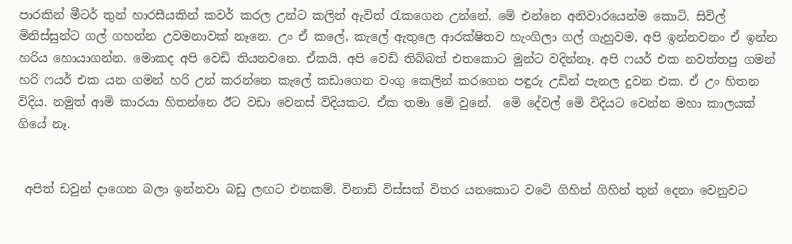පාරකින් මීටර් තුන් හාරසීයකින් කවර් කරල උන්ට කලින් ඇවිත් රැකගෙන උන්නේ. මෙි එන්නෙ අනිවාරයෙන්ම කොටි. සිවිල් මිනිස්සුන්ට ගල් ගහන්න උවමනාවක් නෑනෙ. උං ඒ කලේ, කැලේ ඇතුලෙ ආරක්ෂිතව හැංගිලා ගල් ගැහුවම, අපි ඉන්නවනං ඒ ඉන්න හරිය හොයාගන්න. මොකද අපි වෙඩි තියනවනෙ. ඒකයි. අපි වෙඩි තිබ්බත් එතකොට මුන්ට වදින්නෑ. අපි ෆයර් එක නවත්තපු ගමන් හරි ෆයර් එක යන ගමන් හරි උන් කරන්නෙ කැලේ කඩාගෙන වංගු කෙලින් කරගෙන පඳුරු උඩින් පැනල දුවන එක. ඒ උං හිතන විදිය. නමුත් ආමි කාරයා හිතන්නෙ ඊට වඩා වෙනස් විදියකට. ඒක තමා මෙි වුනේ.  මෙි දේවල් මෙි විදියට වෙන්න මහා කාලයක් ගියේ නෑ.


 අපිත් ඩවුන් දාගෙන බලා ඉන්නවා බඩු ලඟට එනකම්. විනාඩි විස්සක් විතර යනකොට වටෙි ගිහින් ගිහින් තුන් දෙනා වෙනුවට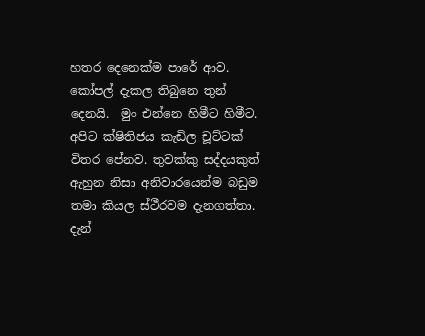හතර දෙනෙක්ම පාරේ ආව. කෝපල් දැකල තිබුනෙ තුන් දෙනයි.  මුං එන්නෙ හිමීට හිමීට.  අපිට ක්ෂිතිජය කැඩිල චූට්ටක් විතර පේනව. තුවක්කු සද්දයකුත් ඇහුන නිසා අනිවාරයෙන්ම බඩුම තමා කියල ස්ථීරවම දැනගත්තා. දැන්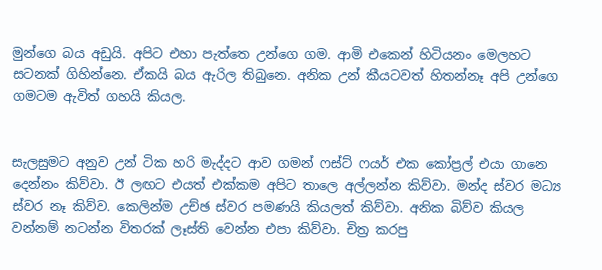මුන්ගෙ බය අඩුයි. අපිට එහා පැත්තෙ උන්ගෙ ගම. ආමි එකෙන් හිටියනං මෙලහට සටනක් ගිහින්නෙ. ඒකයි බය ඇරිල තිබුනෙ. අනික උන් කීයටවත් හිතන්නෑ අපි උන්ගෙ ගමටම ඇවිත් ගහයි කියල.


සැලසුමට අනුව උන් ටික හරි මැද්දට ආව ගමන් ෆස්ට් ෆයර් එක කෝප්‍රල් එයා ගානෙ දෙන්නං කිව්වා. ඊ ලඟට එයත් එක්කම අපිට තාලෙ අල්ලන්න කිව්වා. මන්ද ස්වර මධ්‍ය ස්වර නෑ කිව්ව. කෙලින්ම උච්ඡ ස්වර පමණයි කියලත් කිව්වා. අනික බිව්ව කියල වන්නම් නටන්න විතරක් ලෑස්ති වෙන්න එපා කිව්වා. චිත්‍ර කරපු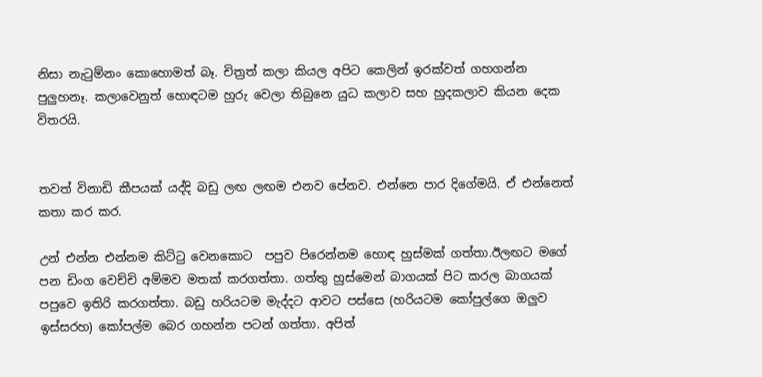නිසා නැටුම්නං කොහොමත් බෑ. චිත්‍රත් කලා කියල අපිට කෙලින් ඉරක්වත් ගහගන්න පුලුහනෑ. කලාවෙනුත් හොඳටම හුරු වෙලා තිබුනෙ යුධ කලාව සහ හුදකලාව කියන දෙක විතරයි.


තවත් විනාඩි කීපයක් යද්දි බඩු ලඟ ලඟම එනව පේනව. එන්නෙ පාර දිගේමයි. ඒ එන්නෙත් කතා කර කර.

උන් එන්න එන්නම කිට්ටු වෙනකොට  පපුව පිරෙන්නම හොඳ හුස්මක් ගත්තා.ඊලඟට මගේ පන ඩිංග වෙච්චි අම්මව මතක් කරගත්තා. ගත්තු හුස්මෙන් බාගයක් පිට කරල බාගයක් පපුවෙ ඉතිරි කරගත්තා. බඩු හරියටම මැද්දට ආවට පස්සෙ (හරියටම කෝපුල්ගෙ ඔලුව ඉස්සරහ) කෝපල්ම බෙර ගහන්න පටන් ගත්තා. අපිත්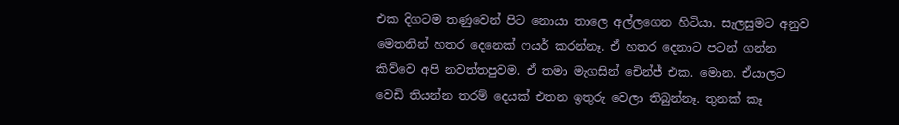එක දිගටම තණුවෙන් පිට නොයා තාලෙ අල්ලගෙන හිටියා. සැලසුමට අනුව මෙතනින් හතර දෙනෙක් ෆයර් කරන්නෑ. ඒ හතර දෙනාට පටන් ගන්න කිව්වෙ අපි නවත්තපුවම. ඒ තමා මැගසින් චෙින්ජ් එක. මොන. ඒයාලට වෙඩි තියන්න තරම් දෙයක් එතන ඉතුරු වෙලා තිබුන්නෑ. තුනක් කෑ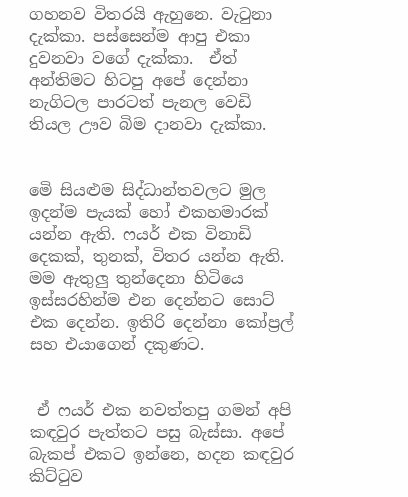ගහනව විතරයි ඇහුනෙ. වැටුනා දැක්කා. පස්සෙන්ම ආපු එකා දුවනවා වගේ දැක්කා.  ඒත් අන්තිමට හිටපු අපේ දෙන්නා නැගිටල පාරටත් පැනල වෙඩි තියල ඌව බිම දානවා දැක්කා.


මෙි සියළුම සිද්ධාන්තවලට මුල ඉදන්ම පැයක් හෝ එකහමාරක් යන්න ඇති. ෆයර් එක විනාඩි දෙකක්, තුනක්, විතර යන්න ඇති. මම ඇතුලු තුන්දෙනා හිටියෙ ඉස්සරහින්ම එන දෙන්නට සොට් එක දෙන්න. ඉතිරි දෙන්නා කෝප්‍රල් සහ එයාගෙන් දකුණට.


 ඒ ෆයර් එක නවත්තපු ගමන් අපි කඳවුර පැත්තට පසු බැස්සා. අපේ බැකප් එකට ඉන්නෙ, හදන කඳවුර කිට්ටුව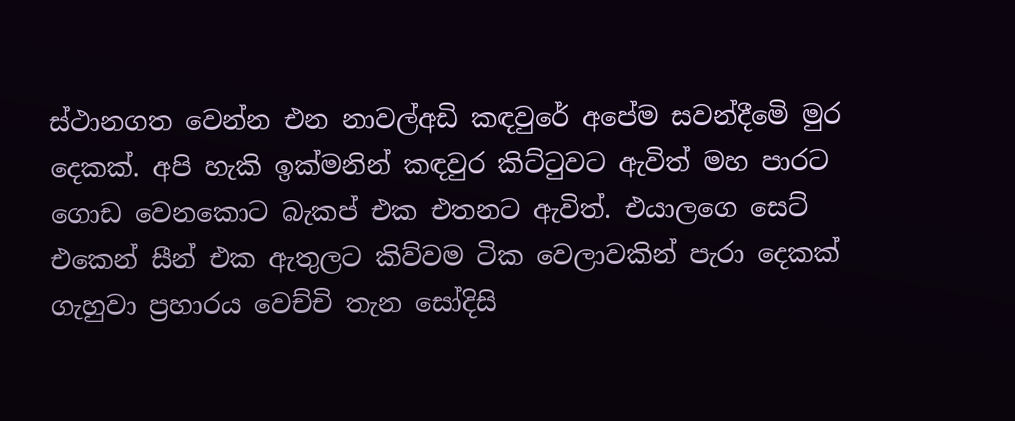ස්ථානගත වෙන්න එන නාවල්අඩි කඳවුරේ අපේම සවන්දීමෙි මුර දෙකක්. අපි හැකි ඉක්මනින් කඳවුර කිට්ටුවට ඇවිත් මහ පාරට ගොඩ වෙනකොට බැකප් එක එතනට ඇවිත්. එයාලගෙ සෙට් එකෙන් සීන් එක ඇතුලට කිව්වම ටික වෙලාවකින් පැරා දෙකක් ගැහුවා ප්‍රහාරය වෙච්චි තැන සෝදිසි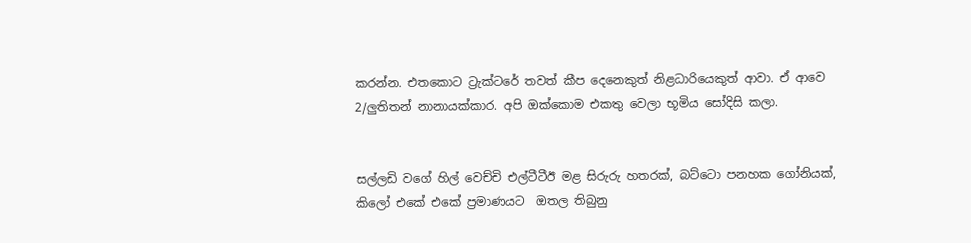කරන්න. එතකොට ට්‍රැක්ටරේ තවත් කීප දෙනෙකුත් නිළධාරියෙකුත් ආවා. ඒ ආවෙ 2/ලුතිතන් නානායක්කාර. අපි ඔක්කොම එකතු වෙලා භූමිය සෝදිසි කලා.


සල්ලඩි වගේ හිල් වෙච්චි එල්ටීටීඊ මළ සිරුරු හතරක්, බට්ටො පනහක ගෝනියක්, කිලෝ එකේ එකේ ප්‍රමාණයට  ඔතල තිබුනු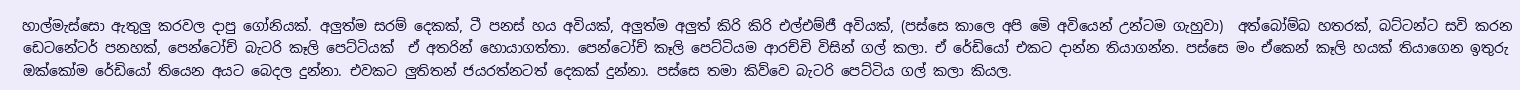හාල්මැස්සො ඇතුලු කරවල දාපු ගෝනියක්. අලුත්ම සරම් දෙකක්, ටී පනස් හය අවියක්, අලුත්ම අලුත් කිරි කිරි එල්එම්ජී අවියක්, (පස්සෙ කාලෙ අපි මෙි අවියෙන් උන්ටම ගැහුවා)  අත්බෝම්බ හතරක්, බට්ටන්ට සවි කරන ඩෙටනේටර් පනහක්, පෙන්ටෝච් බැටරි කෑලි පෙට්ටියක්  ඒ අතරින් හොයාගත්තා. පෙන්ටෝච් කෑලි පෙට්ටියම ආරච්චි විසින් ගල් කලා. ඒ රේඩියෝ එකට දාන්න තියාගන්න. පස්සෙ මං ඒකෙන් කෑලි හයක් තියාගෙන ඉතුරු ඔක්කෝම රේඩියෝ තියෙන අයට බෙදල දුන්නා. එවකට ලුතිතන් ජයරත්නටත් දෙකක් දුන්නා. පස්සෙ තමා කිව්වෙ බැටරි පෙට්ටිය ගල් කලා කියල.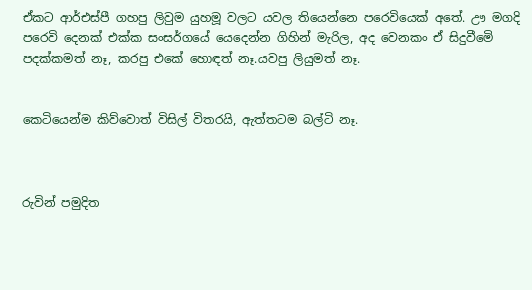ඒකට ආර්එස්පී ගහපු ලිවුම යුහමූ වලට යවල තියෙන්නෙ පරෙවියෙක් අතේ. ඌ මගදි පරෙවි දෙනක් එක්ක සංසර්ගයේ යෙදෙන්න ගිහින් මැරිල, අද වෙනකං ඒ සිදුවීමෙි පදක්කමත් නෑ, කරපු එකේ හොඳත් නෑ.යවපු ලියුමත් නෑ.


කෙටියෙන්ම කිව්වොත් විසිල් විතරයි, ඇත්තටම බල්ටි නෑ.



රුවින් පමුදිත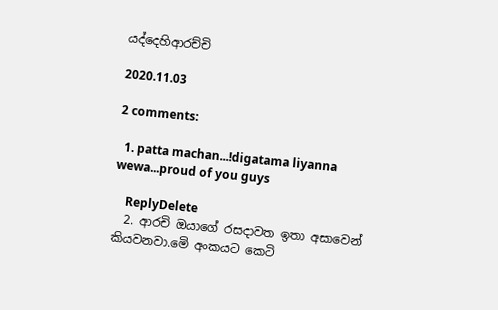යද්දෙහිආරච්චි

2020.11.03

2 comments:

  1. patta machan...!digatama liyanna wewa...proud of you guys

    ReplyDelete
  2. ආරචි ඔයාගේ රසදාවත ඉතා අසාවෙන් කියවනවා.මෙි අංකයට කෙටි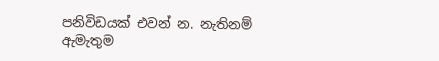පනිවිඩයක් එවන් න. නැතිනම් ඇමැතුම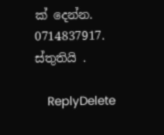ක් දෙන්න. 0714837917. ස්තුතියි .

    ReplyDelete